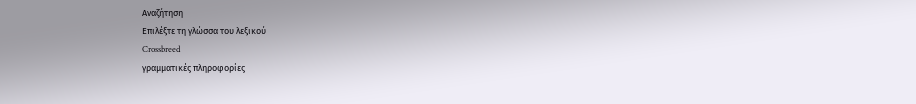Αναζήτηση
Επιλέξτε τη γλώσσα του λεξικού
Crossbreed
γραμματικές πληροφορίες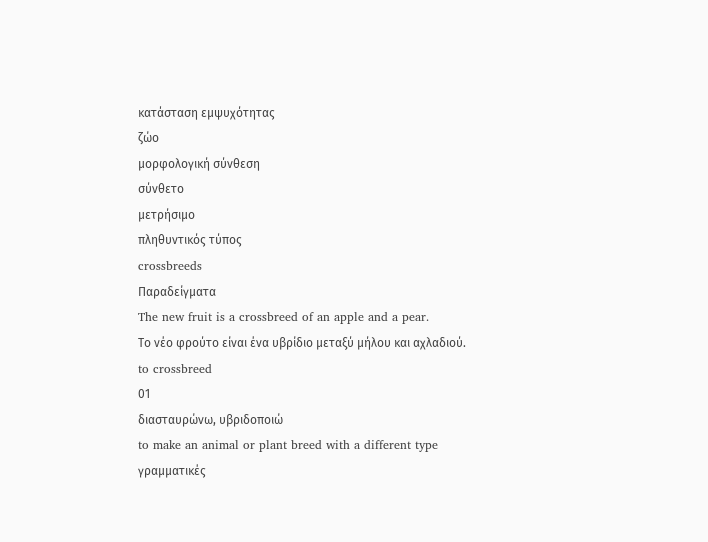κατάσταση εμψυχότητας
ζώο
μορφολογική σύνθεση
σύνθετο
μετρήσιμο
πληθυντικός τύπος
crossbreeds
Παραδείγματα
The new fruit is a crossbreed of an apple and a pear.
Το νέο φρούτο είναι ένα υβρίδιο μεταξύ μήλου και αχλαδιού.
to crossbreed
01
διασταυρώνω, υβριδοποιώ
to make an animal or plant breed with a different type
γραμματικές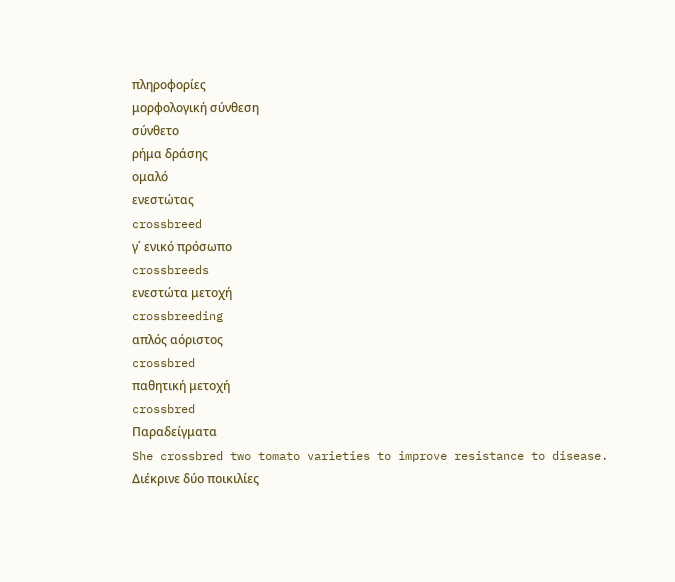πληροφορίες
μορφολογική σύνθεση
σύνθετο
ρήμα δράσης
ομαλό
ενεστώτας
crossbreed
γ΄ ενικό πρόσωπο
crossbreeds
ενεστώτα μετοχή
crossbreeding
απλός αόριστος
crossbred
παθητική μετοχή
crossbred
Παραδείγματα
She crossbred two tomato varieties to improve resistance to disease.
Διέκρινε δύο ποικιλίες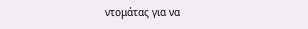ντομάτας για να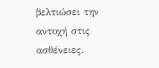βελτιώσει την αντοχή στις ασθένειες.